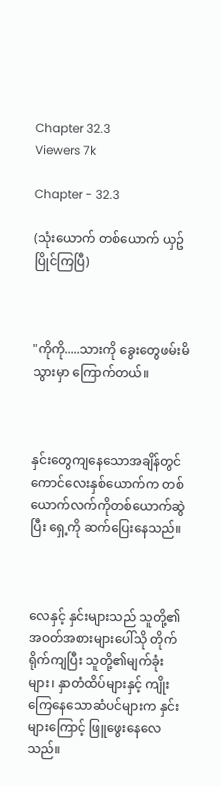Chapter 32.3
Viewers 7k

Chapter - 32.3

(သုံးယောက် တစ်ယောက် ယှဥ်ပြိုင်ကြပြီ)



"ကိုကို.....သားကို ခွေးတွေဖမ်းမိသွားမှာ ကြောက်တယ်။



နှင်းတွေကျနေသောအချိန်တွင် ကောင်လေးနှစ်ယောက်က တစ်ယောက်လက်ကိုတစ်ယောက်ဆွဲပြီး ရှေ့ကို ဆက်ပြေးနေသည်။



လေနှင့် နှင်းများသည် သူတို့၏အဝတ်အစားများပေါ်သို တိုက်ရိုက်ကျပြီး သူတို့၏မျက်ခုံးများ၊ နှာတံထိပ်များနှင့် ကျိုးကြေနေသောဆံပင်များက နှင်းများကြောင့် ဖြူဖွေးနေလေသည်။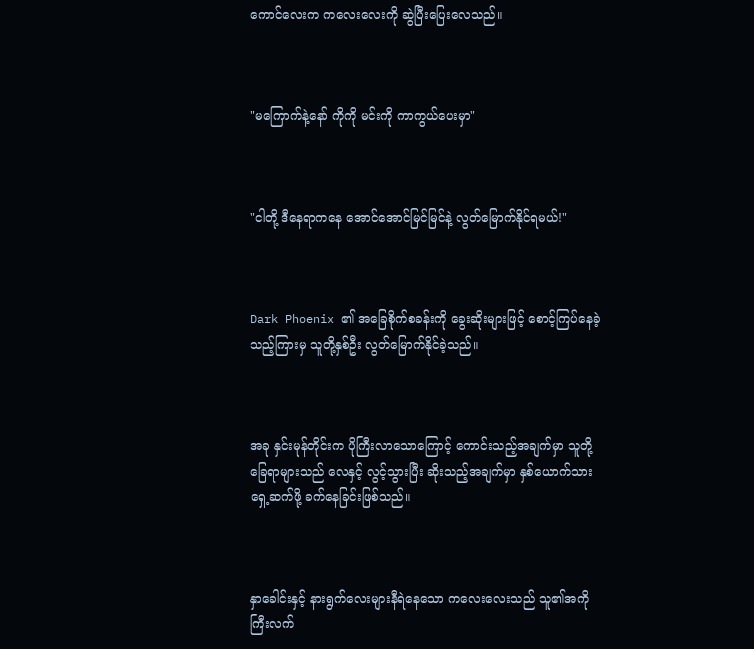ကောင်လေးက ကလေးလေးကို ဆွဲပြီးပြေးလေသည်။



"မကြောက်နဲ့နော် ကိုကို မင်းကို ကာကွယ်ပေးမှာ"



"ငါတို့ ဒီနေရာကနေ အောင်အောင်မြင်မြင်နဲ့ လွတ်မြောက်နိုင်ရမယ်!"



Dark Phoenix ၏ အခြေစိုက်စခန်းကို ခွေးဆိုးများဖြင့် စောင့်ကြပ်နေခဲ့သည့်ကြားမှ သူတို့နှစ်ဦး လွတ်မြောက်နိုင်ခဲ့သည်။



အခု နှင်းမုန်တိုင်းက ပိုကြီးလာသောကြောင့် ကောင်းသည့်အချက်မှာ သူတို့ခြေရာများသည် လေနှင့် လွင့်သွားပြီး ဆိုးသည့်အချက်မှာ နှစ်ယောက်သား ရှေ့ဆက်ဖို့ ခက်နေခြင်းဖြစ်သည်။



နှာခေါင်းနှင့် နားရွက်လေးများနီရဲနေသော ကလေးလေးသည် သူ၏အကိုကြီးလက်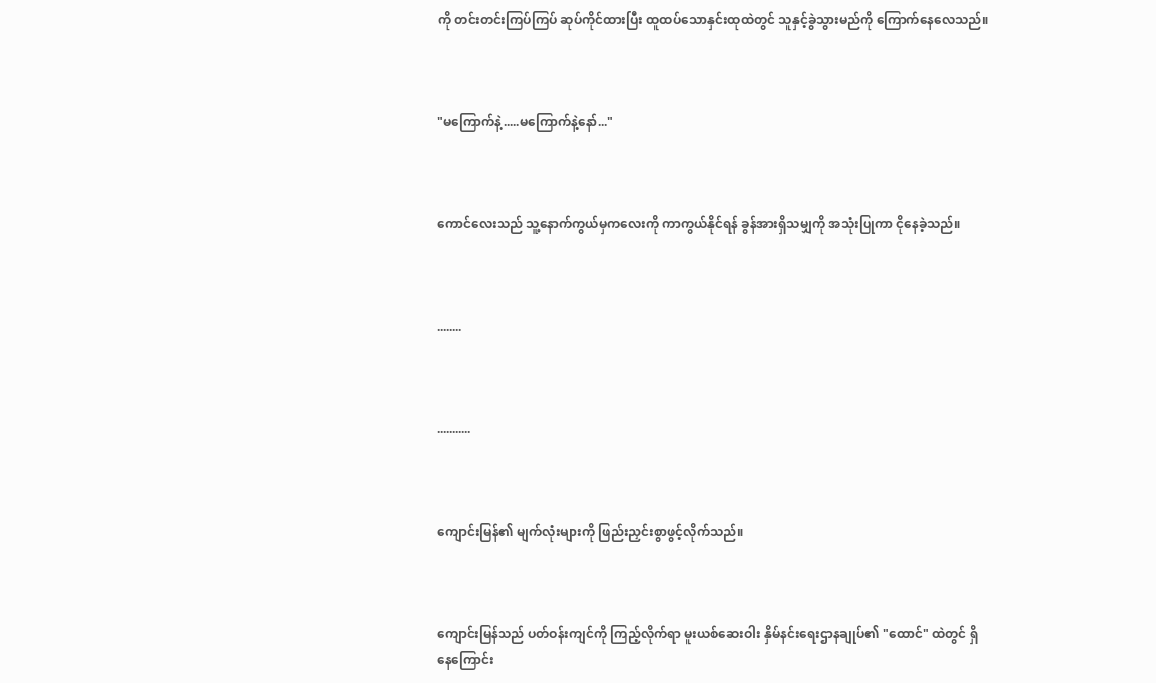ကို တင်းတင်းကြပ်ကြပ် ဆုပ်ကိုင်ထားပြီး ထူထပ်သောနှင်းထုထဲတွင် သူနှင့်ခွဲသွားမည်ကို ကြောက်နေလေသည်။



"မကြောက်နဲ့ .....မကြောက်နဲ့နော်..."



ကောင်လေးသည် သူ့နောက်ကွယ်မှကလေးကို ကာကွယ်နိုင်ရန် ခွန်အားရှိသမျှကို အသုံးပြုကာ ငိုနေခဲ့သည်။



........



...........



ကျောင်းမြန်၏ မျက်လုံးများကို ဖြည်းညှင်းစွာဖွင့်လိုက်သည်။



ကျောင်းမြန်သည် ပတ်ဝန်းကျင်ကို ကြည့်လိုက်ရာ မူးယစ်ဆေးဝါး နှိမ်နင်းရေးဌာနချုပ်၏ "ထောင်" ထဲတွင် ရှိနေကြောင်း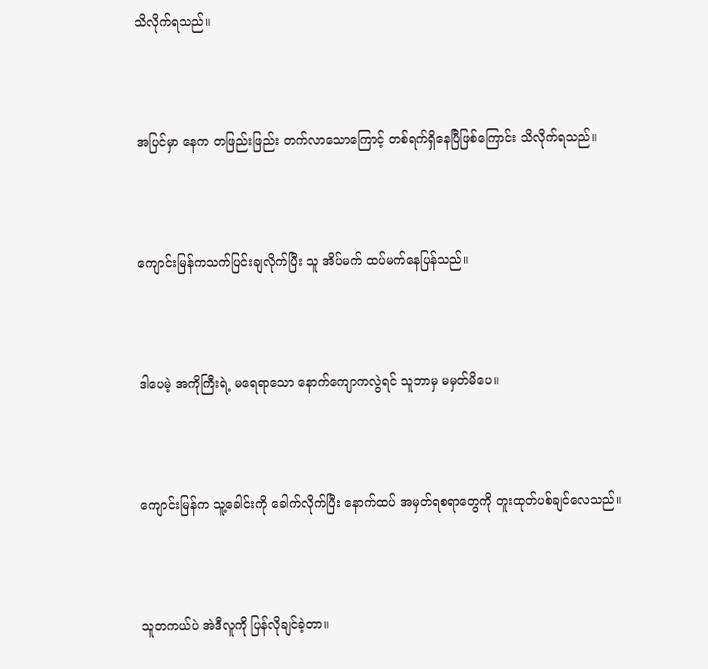သိလိုက်ရသည်။



အပြင်မှာ နေက တဖြည်းဖြည်း တက်လာသောကြောင့် တစ်ရက်ရှိနေပြီဖြစ်ကြောင်း သိလိုက်ရသည်။



ကျောင်းမြန်ကသက်ပြင်းချလိုက်ပြီး သူ အိပ်မက် ထပ်မက်နေပြန်သည်။



ဒါပေမဲ့ အကိုကြီးရဲ့ မရေရာသော နောက်ကျောကလွဲရင် သူဘာမှ မမှတ်မိပေ။



ကျောင်းမြန်က သူ့ခေါင်းကို ခေါက်လိုက်ပြီး နောက်ထပ် အမှတ်ရစရာတွေကို တူးထုတ်ပစ်ချင်လေသည်။



သူတကယ်ပဲ အဲဒီလူကို ပြန်လိုချင်ခဲ့တာ။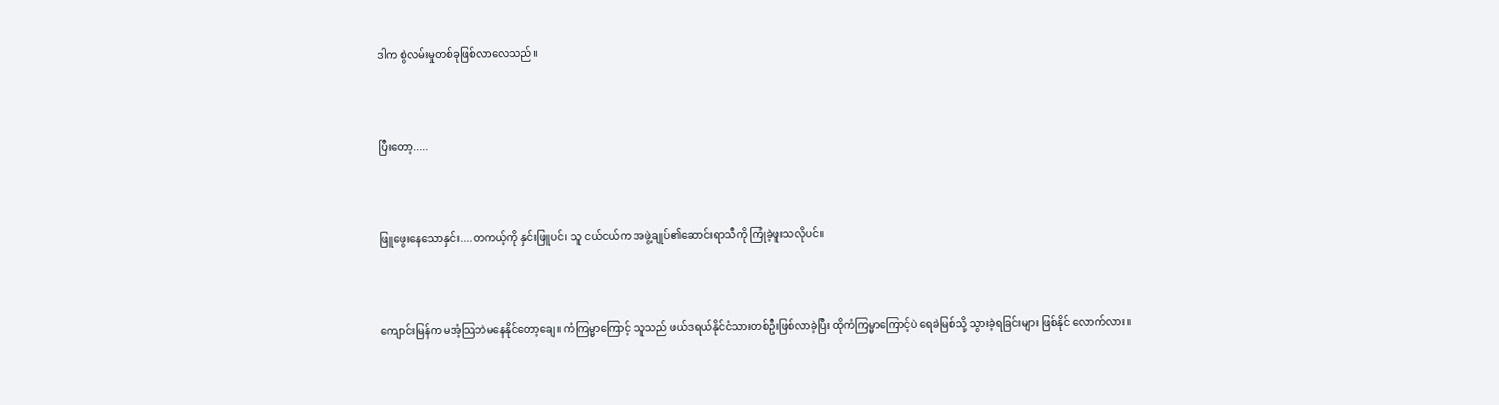ဒါက စွဲလမ်းမှုတစ်ခုဖြစ်လာလေသည်။



ပြီးတော့.....



ဖြူဖွေးနေသောနှင်း....တကယ့်ကို နှင်းဖြူပင်၊ သူ ငယ်ငယ်က အဖွဲ့ချုပ်၏ဆောင်းရာသီကို ကြုံခဲ့ဖူးသလိုပင်။



ကျောင်းမြန်က မအံ့သြဘဲမနေနိုင်တော့ချေ။ ကံကြမ္မာကြောင့် သူသည် ဖယ်ဒရယ်နိုင်ငံသားတစ်ဦးဖြစ်လာခဲ့ပြီး ထိုကံကြမ္မာကြောင့်ပဲ ရေခဲမြစ်သို့ သွားခဲ့ရခြင်းများ ဖြစ်နိုင် လောက်လား။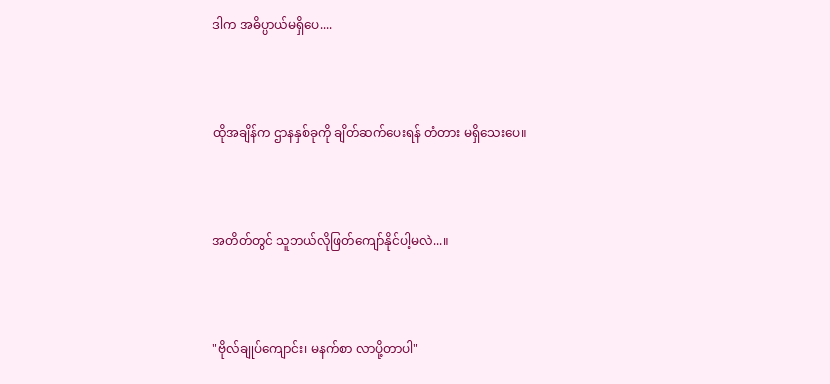ဒါက အဓိပ္ပာယ်မရှိပေ....



ထိုအချိန်က ဌာနနှစ်ခုကို ချိတ်ဆက်ပေးရန် တံတား မရှိသေးပေ။



အတိတ်တွင် သူဘယ်လိုဖြတ်ကျော်နိုင်ပါ့မလဲ...။



"ဗိုလ်ချုပ်ကျောင်း၊ မနက်စာ လာပို့တာပါ"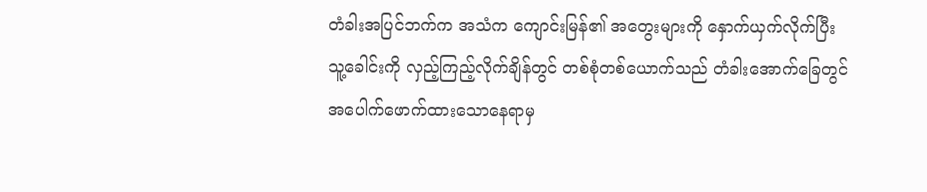တံခါးအပြင်ဘက်က အသံက ကျောင်းမြန်၏ အတွေးများကို နှောက်ယှက်လိုက်ပြီး သူ့ခေါင်းကို လှည့်ကြည့်လိုက်ချိန်တွင် တစ်စုံတစ်ယောက်သည် တံခါးအောက်ခြေတွင် အပေါက်ဖောက်ထားသောနေရာမှ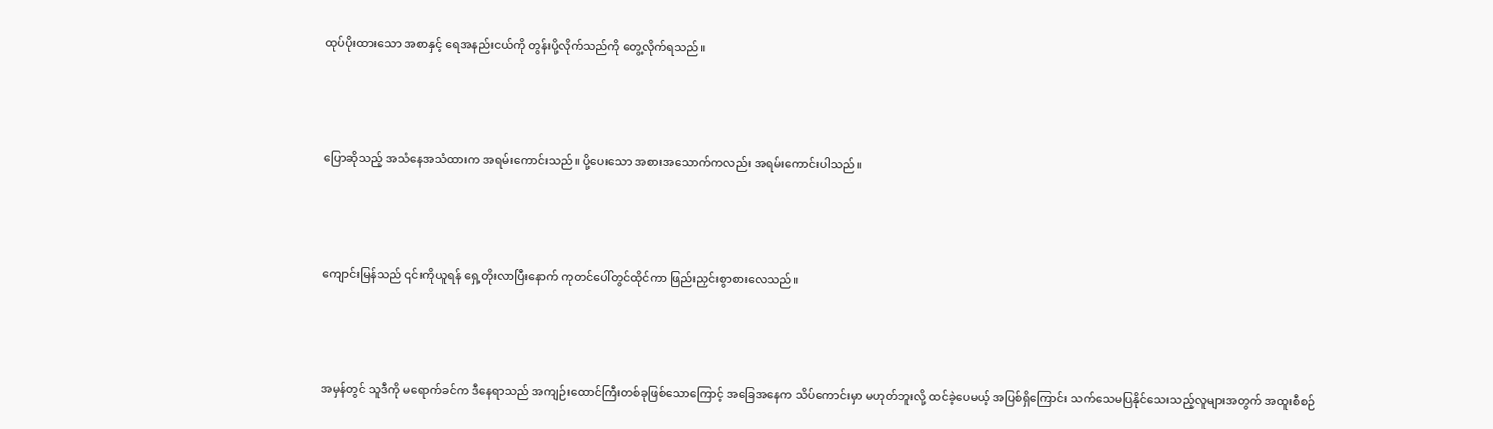ထုပ်ပိုးထားသော အစာနှင့် ရေအနည်းငယ်ကို တွန်းပို့လိုက်သည်ကို တွေ့လိုက်ရသည်။



ပြောဆိုသည့် အသံနေအသံထားက အရမ်းကောင်းသည်။ ပို့ပေးသော အစားအသောက်ကလည်း အရမ်းကောင်းပါသည်။



ကျောင်းမြန်သည် ၎င်းကိုယူရန် ရှေ့တိုးလာပြီးနောက် ကုတင်ပေါ်တွင်ထိုင်ကာ ဖြည်းညှင်းစွာစားလေသည်။



အမှန်တွင် သူဒီကို မရောက်ခင်က ဒီနေရာသည် အကျဉ်းထောင်ကြီးတစ်ခုဖြစ်သောကြောင့် အခြေအနေက သိပ်ကောင်းမှာ မဟုတ်ဘူးလို့ ထင်ခဲ့ပေမယ့် အပြစ်ရှိကြောင်း သက်သေမပြနိုင်သေးသည့်လူများအတွက် အထူးစီစဉ်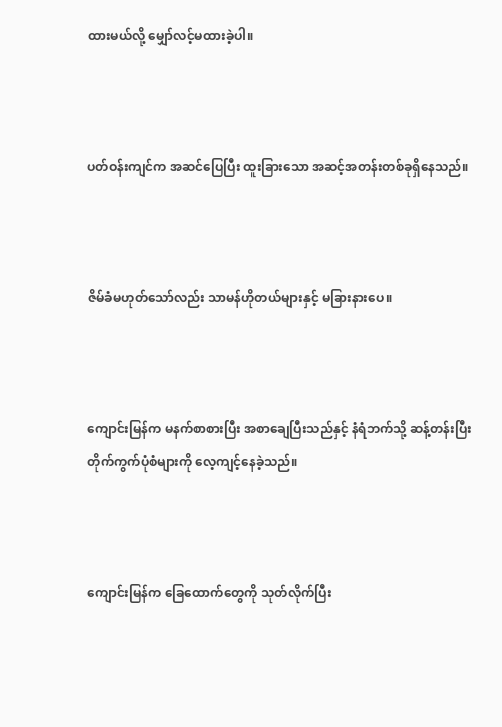ထားမယ်လို့ မျှော်လင့်မထားခဲ့ပါ။



ပတ်ဝန်းကျင်က အဆင်ပြေပြီး ထူးခြားသော အဆင့်အတန်းတစ်ခုရှိနေသည်။



ဇိမ်ခံမဟုတ်သော်လည်း သာမန်ဟိုတယ်များနှင့် မခြားနားပေ။



ကျောင်းမြန်က မနက်စာစားပြီး အစာချေပြီးသည်နှင့် နံရံဘက်သို့ ဆန့်တန်းပြီး တိုက်ကွက်ပုံစံများကို လေ့ကျင့်နေခဲ့သည်။



ကျောင်းမြန်က ခြေထောက်တွေကို သုတ်လိုက်ပြီး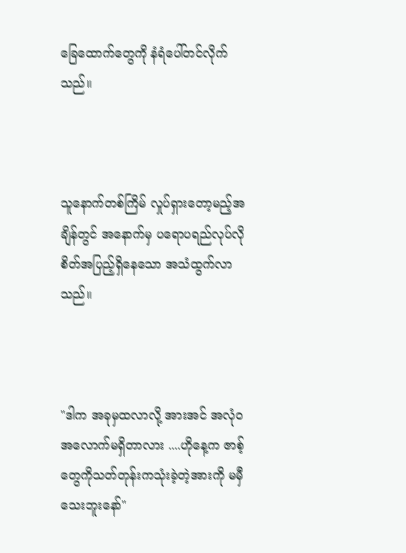ခြေထောက်တွေကို နံရံပေါ်တင်လိုက်သည်။



သူနောက်တစ်ကြိမ် လှုပ်ရှားတော့မည့်အချိန်တွင် အနောက်မှ ပရောပရည်လုပ်လိုစိတ်အပြည့်ရှိနေသော အသံထွက်လာသည်။



"ဒါက အခုမှထလာလို့ အားအင် အလုံ၀အလောက်မရှိတာလား ....ဟိုနေ့က ဇာစ့်တွေကိုသတ်တုန်းကသုံးခဲ့တဲ့အားကို မမှီသေးဘူးနော်"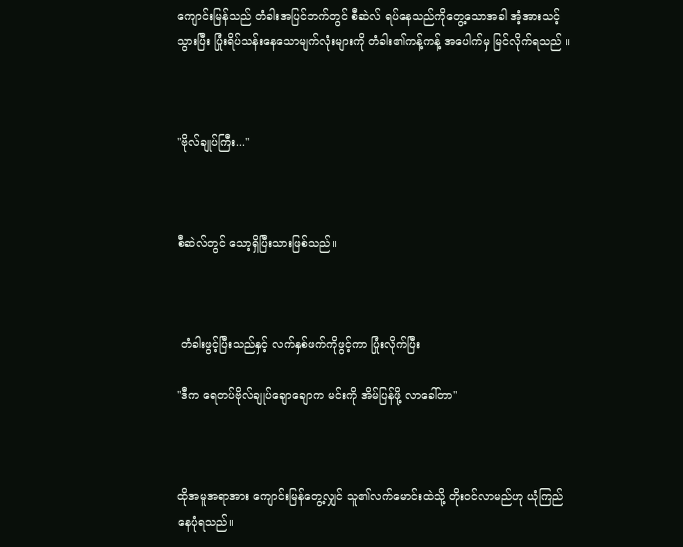ကျောင်းမြန်သည် တံခါးအပြင်ဘက်တွင် စီဆဲလ် ရပ်နေသည်ကိုတွေ့သောအခါ အံ့အားသင့်သွားပြီး ပြုံးရိပ်သန်းနေသောမျက်လုံးများကို တံခါး၏ကန့်ကန့် အပေါက်မှ မြင်လိုက်ရသည် ။



"ဗိုလ်ချုပ်ကြီး..."



စီဆဲလ်တွင် သော့ရှိပြီးသားဖြစ်သည်။



 တံခါးဖွင့်ပြီးသည်နှင့် လက်နှစ်ဖက်ကိုဖွင့်ကာ ပြုံးလိုက်ပြီး

"ဒီက ရေတပ်ဗိုလ်ချုပ်ချောချောက မင်းကို အိမ်ပြန်ဖို့ လာခေါ်တာ"



ထိုအမူအရာအား ကျောင်းမြန်တွေ့လျှင် သူ၏လက်မောင်းထဲသို့ တိုးဝင်လာမည်ဟု ယုံကြည်နေပုံရသည်။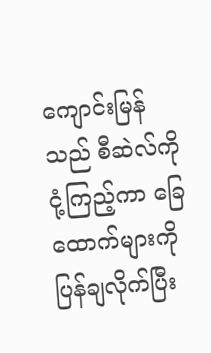ကျောင်းမြန်သည် စီဆဲလ်ကို ငုံ့ကြည့်ကာ ခြေထောက်များကို ပြန်ချလိုက်ပြီး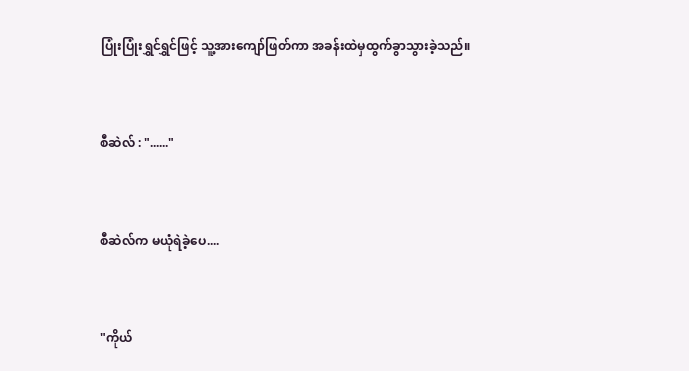ပြုံးပြုံးရွှင်ရွှင်ဖြင့် သူ့အားကျော်ဖြတ်ကာ အခန်းထဲမှထွက်ခွာသွားခဲ့သည်။



စီဆဲလ် : "......"



စီဆဲလ်က မယုံရဲခဲ့ပေ....



"ကိုယ်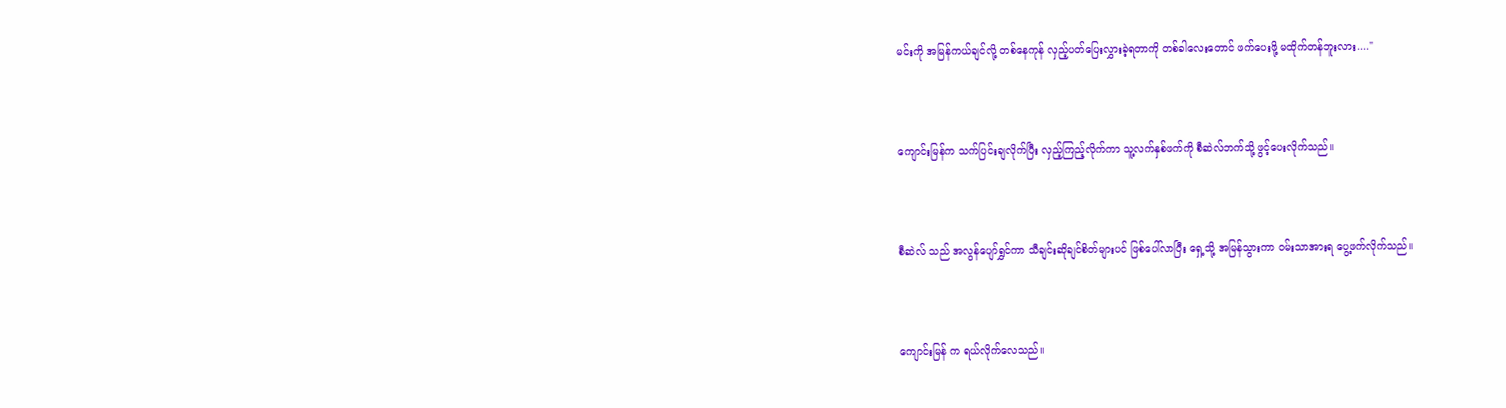မင်းကို အမြန်ကယ်ချင်လို့ တစ်နေကုန် လှည့်ပတ်ပြေးလွှားခဲ့ရတာကို တစ်ခါလေးတောင် ဖက်ပေးဖို့ မထိုက်တန်ဘူးလား...."



ကျောင်းမြန်က သက်ပြင်းချလိုက်ပြီး လှည့်ကြည့်လိုက်ကာ သူ့လက်နှစ်ဖက်ကို စီဆဲလ်ဘက်သို့ ဖွင့်ပေးလိုက်သည်။



စီဆဲလ် သည် အလွန်ပျော်ရွှင်ကာ သီချင်းဆိုချင်စိတ်များပင် ဖြစ်ပေါ်လာပြီး ရှေ့သို့ အမြန်သွားကာ ဝမ်းသာအားရ ပွေ့ဖက်လိုက်သည်။



ကျောင်းမြန် က ရယ်လိုက်လေသည်။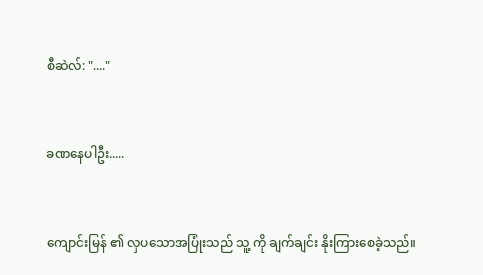စီဆဲလ်: "...."



ခဏနေပါဦး.....



ကျောင်းမြန် ၏ လှပသောအပြုံးသည် သူ့ ကို ချက်ချင်း နိုးကြားစေခဲ့သည်။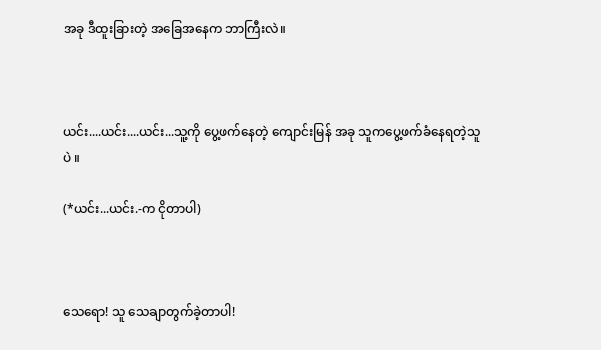အခု ဒီထူးခြားတဲ့ အခြေအနေက ဘာကြီးလဲ။



ယင်း....ယင်း....ယင်း...သူ့ကို ပွေ့ဖက်နေတဲ့ ကျောင်းမြန် အခု သူကပွေ့ဖက်ခံနေရတဲ့သူပဲ ။

(*ယင်း...ယင်း.-က ငိုတာပါ)



သေရော! သူ သေချာတွက်ခဲ့တာပါ!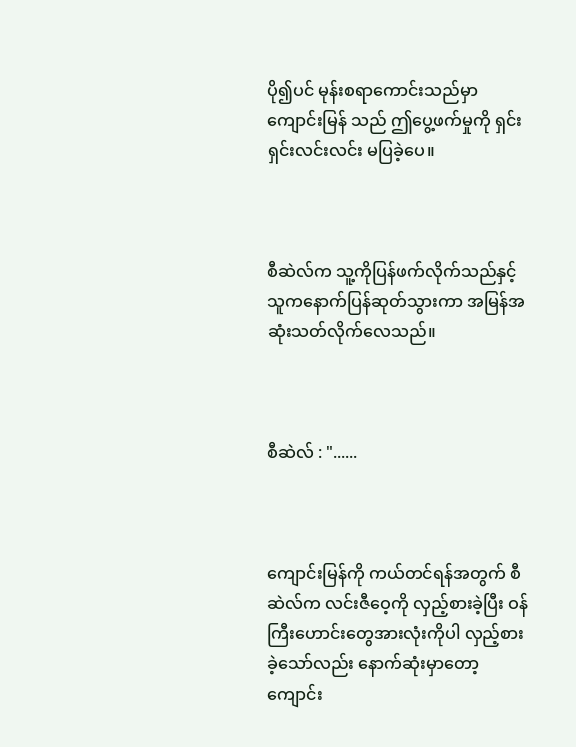ပို၍ပင် မုန်းစရာကောင်းသည်မှာ ကျောင်းမြန် သည် ဤပွေ့ဖက်မှုကို ရှင်းရှင်းလင်းလင်း မပြခဲ့ပေ။



စီဆဲလ်က သူ့ကိုပြန်ဖက်လိုက်သည်နှင့် သူကနောက်ပြန်ဆုတ်သွားကာ အမြန်အဆုံးသတ်လိုက်လေသည်။



စီဆဲလ် : "......



ကျောင်းမြန်ကို ကယ်တင်ရန်အတွက် စီဆဲလ်က လင်းဇီဝေ့ကို လှည့်စားခဲ့ပြီး ဝန်ကြီးဟောင်းတွေအားလုံးကိုပါ လှည့်စားခဲ့သော်လည်း နောက်ဆုံးမှာတော့ ကျောင်း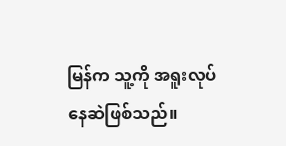မြန်က သူ့ကို အရူးလုပ်နေဆဲဖြစ်သည်။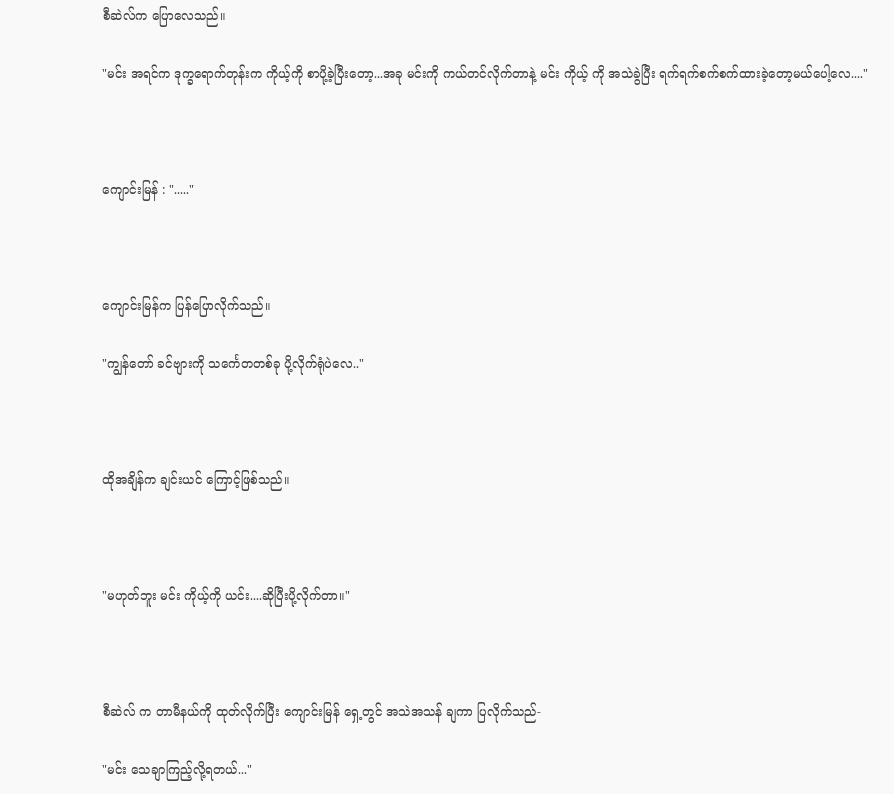စီဆဲလ်က ပြောလေသည်။

"မင်း အရင်က ဒုက္ခရောက်တုန်းက ကိုယ့်ကို စာပို့ခဲ့ပြီးတော့...အခု မင်းကို ကယ်တင်လိုက်တာနဲ့ မင်း ကိုယ့် ကို အသဲခွဲပြီး ရက်ရက်စက်စက်ထားခဲ့တော့မယ်ပေါ့လေ...."



ကျောင်းမြန် : "....."



ကျောင်းမြန်က ပြန်ပြောလိုက်သည်။

"ကျွန်တော် ခင်ဗျားကို သင်္ကေတတစ်ခု ပို့လိုက်ရုံပဲလေ.."



ထိုအချိန်က ချင်းယင် ကြောင့်ဖြစ်သည်။



"မဟုတ်ဘူး မင်း ကိုယ့်ကို ယင်း....ဆိုပြီးပို့လိုက်တာ။"



စီဆဲလ် က တာမီနယ်ကို ထုတ်လိုက်ပြီး ကျောင်းမြန် ရှေ့တွင် အသဲအသန် ချကာ ပြလိုက်သည်-

"မင်း သေချာကြည့်လို့ရတယ်..."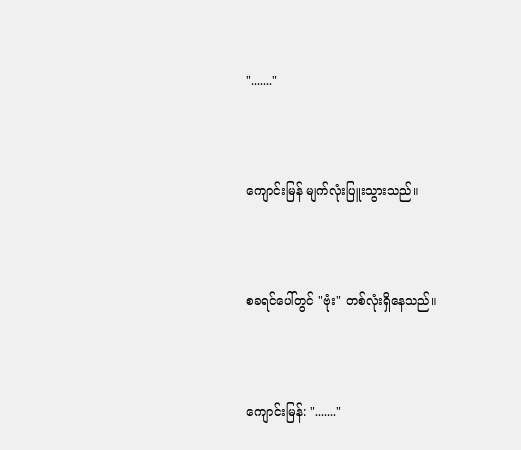"......."



ကျောင်းမြန် မျက်လုံးပြူးသွားသည်။



စခရင်ပေါ်တွင် "ဗုံး" တစ်လုံးရှိနေသည်။



ကျောင်းမြန်: "......."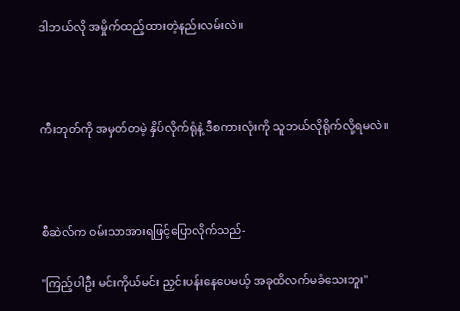ဒါဘယ်လို အမှိုက်ထည့်ထားတဲ့နည်းလမ်းလဲ။



ကီးဘုတ်ကို အမှတ်တမဲ့ နှိပ်လိုက်ရုံနဲ့ ဒီစကားလုံးကို သူဘယ်လိုရိုက်လို့ရမလဲ။



စီဆဲလ်က ဝမ်းသာအားရဖြင့်ပြောလိုက်သည်-

"ကြည့်ပါဦး မင်းကိုယ်မင်း ညှင်းပန်းနေပေမယ့် အခုထိလက်မခံသေးဘူး"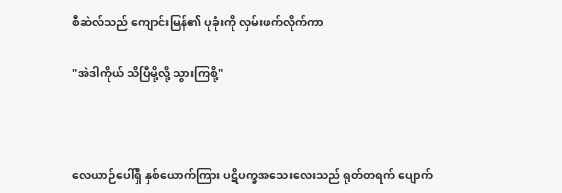စီဆဲလ်သည် ကျောင်းမြန်၏ ပုခုံးကို လှမ်းဖက်လိုက်ကာ

"အဲဒါကိုယ် သိပြီမို့လို့ သွားကြစို့"



လေယာဉ်ပေါ်ရှိ နှစ်ယောက်ကြား ပဋိပက္ခအသေးလေးသည် ရုတ်တရက် ပျောက်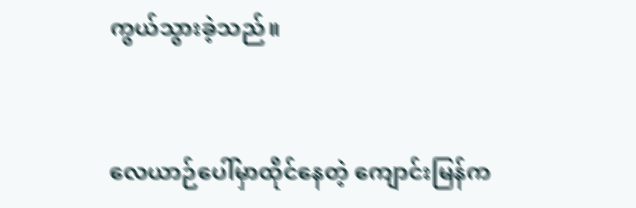ကွယ်သွားခဲ့သည်။



လေယာဉ်ပေါ်မှာထိုင်နေတဲ့ ကျောင်းမြန်က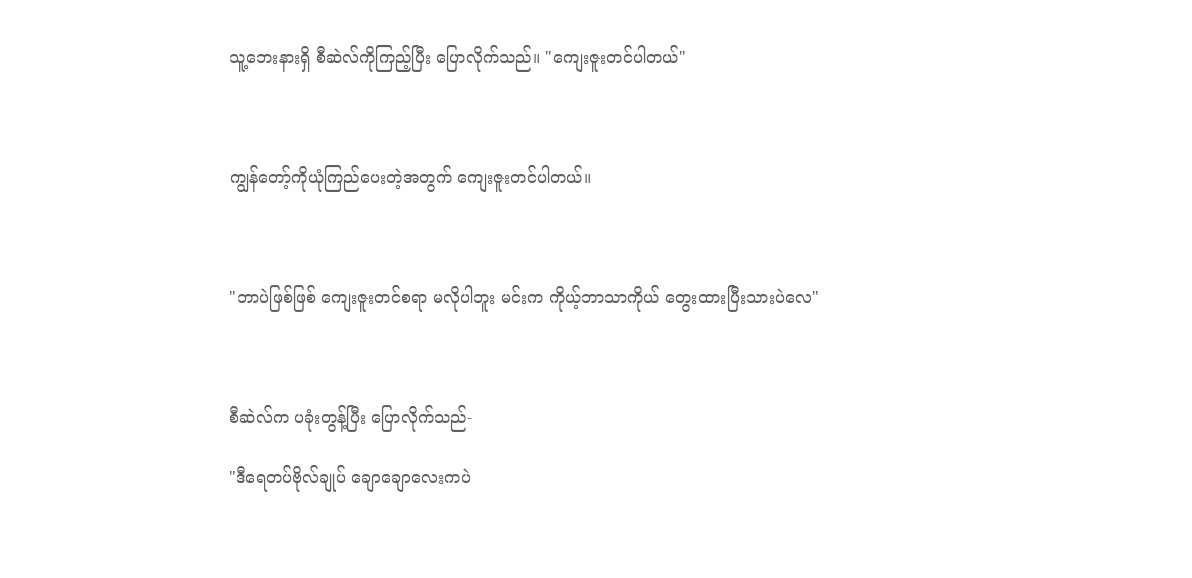သူ့ဘေးနားရှိ စီဆဲလ်ကိုကြည့်ပြီး ပြောလိုက်သည်။ "ကျေးဇူးတင်ပါတယ်"



ကျွန်တော့်ကိုယုံကြည်ပေးတဲ့အတွက် ကျေးဇူးတင်ပါတယ်။



"ဘာပဲဖြစ်ဖြစ် ကျေးဇူးတင်စရာ မလိုပါဘူး မင်းက ကိုယ့်ဘာသာကိုယ် တွေးထားပြီးသားပဲလေ"



စီဆဲလ်က ပခုံးတွန့်ပြီး ပြောလိုက်သည်-

"ဒီရေတပ်ဗိုလ်ချုပ် ချောချောလေးကပဲ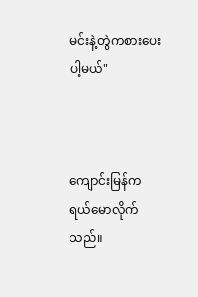မင်းနဲ့တွဲကစားပေးပါ့မယ်"



ကျောင်းမြန်က ရယ်မောလိုက်သည်။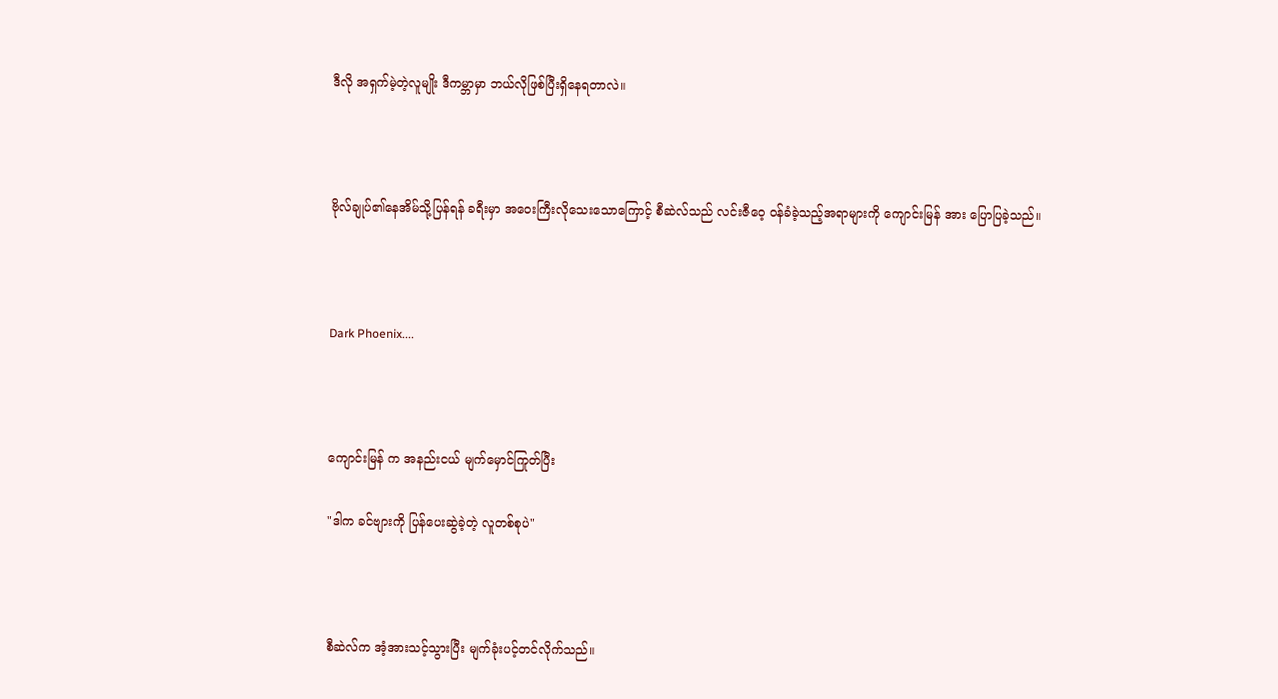ဒီလို အရှက်မဲ့တဲ့လူမျိုး ဒီကမ္ဘာမှာ ဘယ်လိုဖြစ်ပြီးရှိနေရတာလဲ။



ဗိုလ်ချုပ်၏နေအိမ်သို့ပြန်ရန် ခရီးမှာ အဝေးကြီးလိုသေးသောကြောင့် စီဆဲလ်သည် လင်းဇီဝေ့ ဝန်ခံခဲ့သည့်အရာများကို ကျောင်းမြန် အား ပြောပြခဲ့သည်။



Dark Phoenix....



ကျောင်းမြန် က အနည်းငယ် မျက်မှောင်ကြုတ်ပြီး

"ဒါက ခင်ဗျားကို ပြန်ပေးဆွဲခဲ့တဲ့ လူတစ်စုပဲ"



စီဆဲလ်က အံ့အားသင့်သွားပြီး မျက်ခုံးပင့်တင်လိုက်သည်။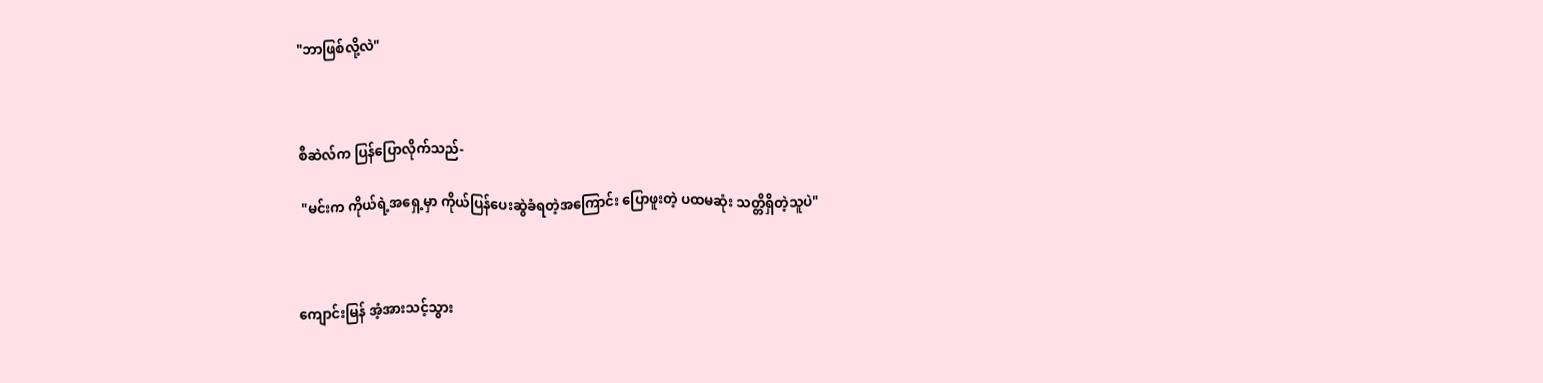"ဘာဖြစ်လို့လဲ"



စီဆဲလ်က ပြန်ပြောလိုက်သည်-

 "မင်းက ကိုယ်ရဲ့အရှေ့မှာ ကိုယ်ပြန်ပေးဆွဲခံရတဲ့အကြောင်း ပြောဖူးတဲ့ ပထမဆုံး သတ္တိရှိတဲ့သူပဲ"



ကျောင်းမြန် အံ့အားသင့်သွား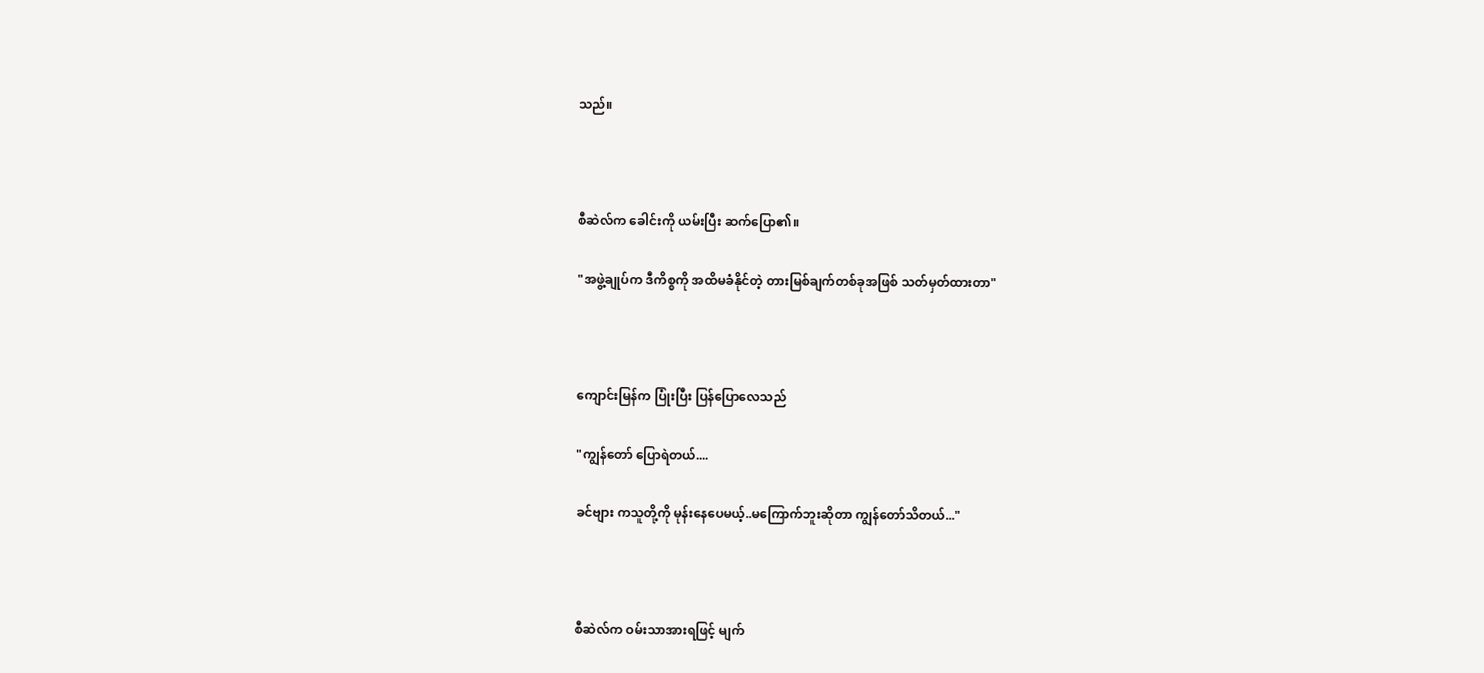သည်။



စီဆဲလ်က ခေါင်းကို ယမ်းပြီး ဆက်ပြော၏။

"အဖွဲ့ချုပ်က ဒီကိစ္စကို အထိမခံနိုင်တဲ့ တားမြစ်ချက်တစ်ခုအဖြစ် သတ်မှတ်ထားတာ"



ကျောင်းမြန်က ပြုံးပြီး ပြန်ပြောလေသည်

"ကျွန်တော် ပြောရဲတယ်....

ခင်ဗျား ကသူတို့ကို မုန်းနေပေမယ့်..မကြောက်ဘူးဆိုတာ ကျွန်တော်သိတယ်..."



စီဆဲလ်က ဝမ်းသာအားရဖြင့် မျက်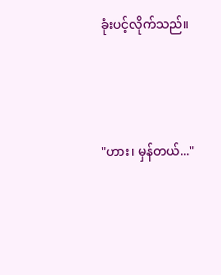ခုံးပင့်လိုက်သည်။



"ဟား၊ မှန်တယ်..."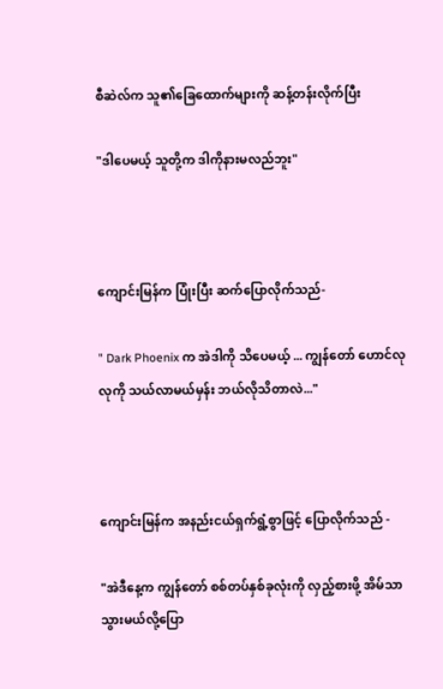စီဆဲလ်က သူ၏ခြေထောက်များကို ဆန့်တန်းလိုက်ပြီး

"ဒါပေမယ့် သူတို့က ဒါကိုနားမလည်ဘူး"



ကျောင်းမြန်က ပြုံးပြီး ဆက်ပြောလိုက်သည်-

" Dark Phoenix က အဲဒါကို သိပေမယ့် ... ကျွန်တော် ဟောင်လုလုကို သယ်လာမယ်မှန်း ဘယ်လိုသိတာလဲ..."



ကျောင်းမြန်က အနည်းငယ်ရှက်ရွံ့စွာဖြင့် ပြောလိုက်သည် -

"အဲဒီနေ့က ကျွန်တော် စစ်တပ်နှစ်ခုလုံးကို လှည့်စားဖို့ အိမ်သာသွားမယ်လို့ပြော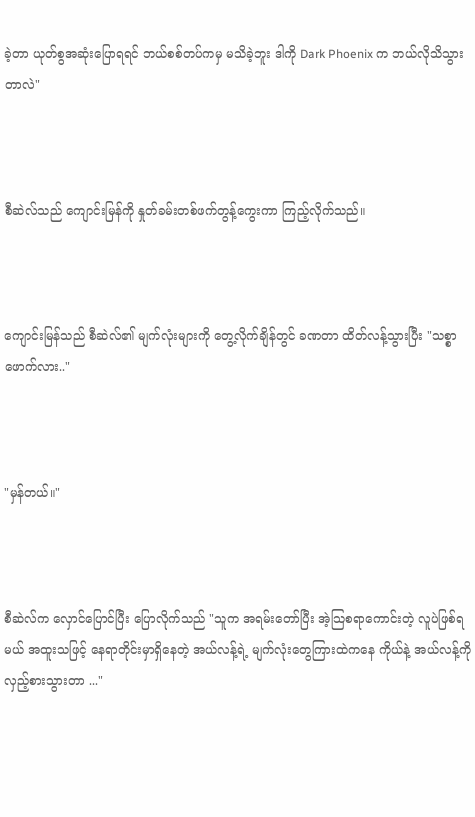ခဲ့တာ ယုတ်စွအဆုံးပြောရရင် ဘယ်စစ်တပ်ကမှ မသိခဲ့ဘူး ဒါကို Dark Phoenix က ဘယ်လိုသိသွားတာလဲ"



စီဆဲလ်သည် ကျောင်းမြန်ကို နှုတ်ခမ်းတစ်ဖက်တွန့်ကွေးကာ ကြည့်လိုက်သည်။



ကျောင်းမြန်သည် စီဆဲလ်၏ မျက်လုံးများကို တွေ့လိုက်ချိန်တွင် ခဏတာ ထိတ်လန့်သွားပြီး "သစ္စာဖောက်လား.."



"မှန်တယ်။"



စီဆဲလ်က လှောင်ပြောင်ပြီး ပြောလိုက်သည် "သူက အရမ်းတော်ပြီး အဲ့သြစရာကောင်းတဲ့ လူပဲဖြစ်ရမယ် အထူးသဖြင့် နေရာတိုင်းမှာရှိနေတဲ့ အယ်လန့်ရဲ့ မျက်လုံးတွေကြားထဲကနေ ကိုယ်နဲ့ အယ်လန့်ကို လှည့်စားသွားတာ ..."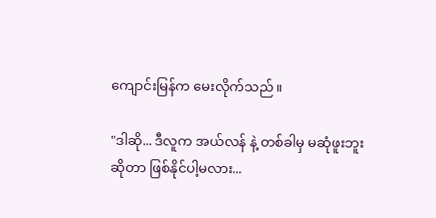ကျောင်းမြန်က မေးလိုက်သည်။

"ဒါဆို... ဒီလူက အယ်လန် နဲ့ တစ်ခါမှ မဆုံဖူးဘူးဆိုတာ ဖြစ်နိုင်ပါ့မလား...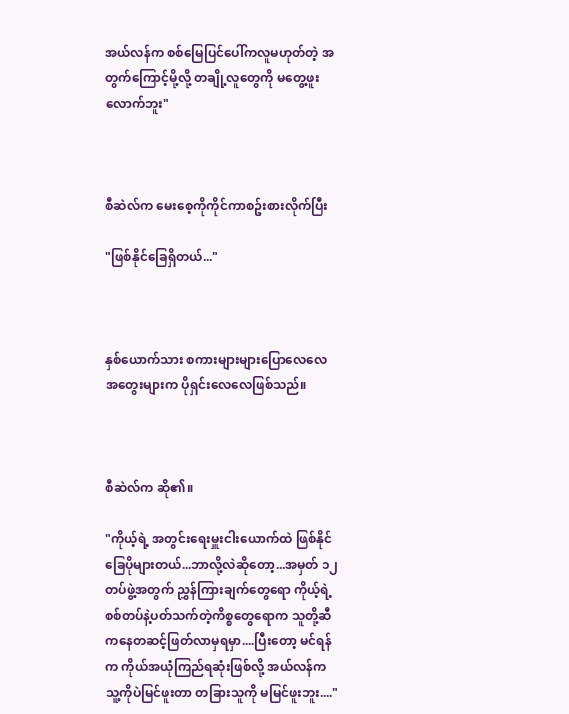အယ်လန်က စစ်မြေပြင်ပေါ်ကလူမဟုတ်တဲ့ အတွက်ကြောင့်မို့လို့ တချို့လူတွေကို မတွေ့ဖူးလောက်ဘူး"



စီဆဲလ်က မေးစေ့ကိုကိုင်ကာစဥ်းစားလိုက်ပြီး

"ဖြစ်နိုင်ခြေရှိတယ်..."



နှစ်ယောက်သား စကားများများပြောလေလေ အတွေးများက ပိုရှင်းလေလေဖြစ်သည်။



စီဆဲလ်က ဆို၏။

"ကိုယ့်ရဲ့ အတွင်းရေးမှူးငါးယောက်ထဲ ဖြစ်နိုင်ခြေပိုများတယ်...ဘာလို့လဲဆိုတော့...အမှတ် ၁၂ တပ်ဖွဲ့အတွက် ညွှန်ကြားချက်တွေရော ကိုယ့်ရဲ့ စစ်တပ်နဲ့ပတ်သက်တဲ့ကိစ္စတွေရောက သူတို့ဆီကနေတဆင့်ဖြတ်လာမှရမှာ....ပြီးတော့ မင်ရန်က ကိုယ်အယုံကြည်ရဆုံးဖြစ်လို့ အယ်လန်က သူ့ကိုပဲမြင်ဖူးတာ တခြားသူကို မမြင်ဖူးဘူး...."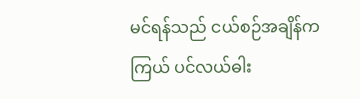မင်ရန်သည် ငယ်စဉ်အချိန်က ကြယ် ပင်လယ်ဓါး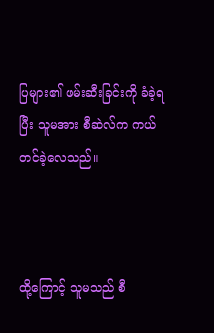ပြများ၏ ဖမ်းဆီးခြင်းကို ခံခဲ့ရပြီး သူမအား စီဆဲလ်က ကယ်တင်ခဲ့လေသည်။



ထို့ကြောင့် သူမသည် စီ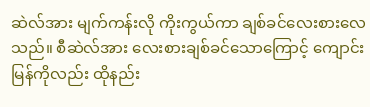ဆဲလ်အား မျက်ကန်းလို ကိုးကွယ်ကာ ချစ်ခင်လေးစားလေသည်။ စီဆဲလ်အား လေးစားချစ်ခင်သောကြောင့် ကျောင်းမြန်ကိုလည်း ထိုနည်း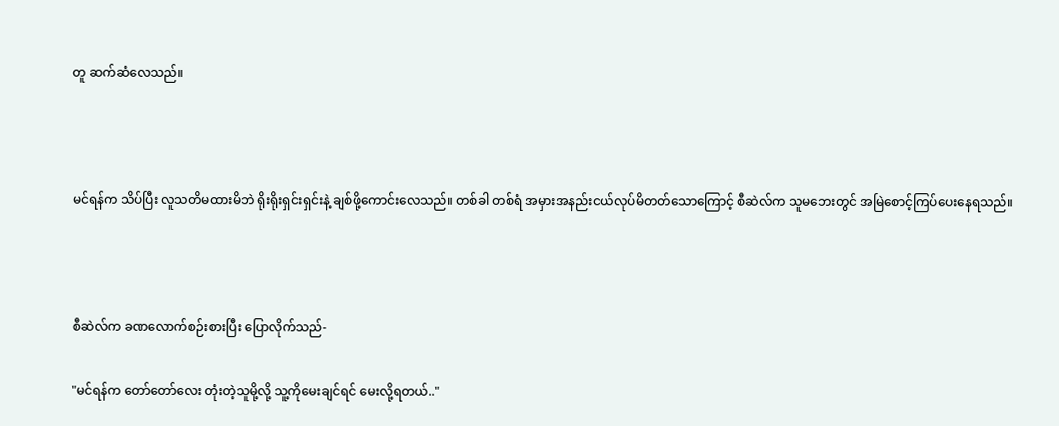တူ ဆက်ဆံလေသည်။



မင်ရန်က သိပ်ပြီး လူသတိမထားမိဘဲ ရိုးရိုးရှင်းရှင်းနဲ့ ချစ်ဖို့ကောင်းလေသည်။ တစ်ခါ တစ်ရံ အမှားအနည်းငယ်လုပ်မိတတ်သောကြောင့် စီဆဲလ်က သူမဘေးတွင် အမြဲစောင့်ကြပ်ပေးနေရသည်။



စီဆဲလ်က ခဏလောက်စဉ်းစားပြီး ပြောလိုက်သည်-

"မင်ရန်က တော်တော်လေး တုံးတဲ့သူမို့လို့ သူ့ကိုမေးချင်ရင် မေးလို့ရတယ်.."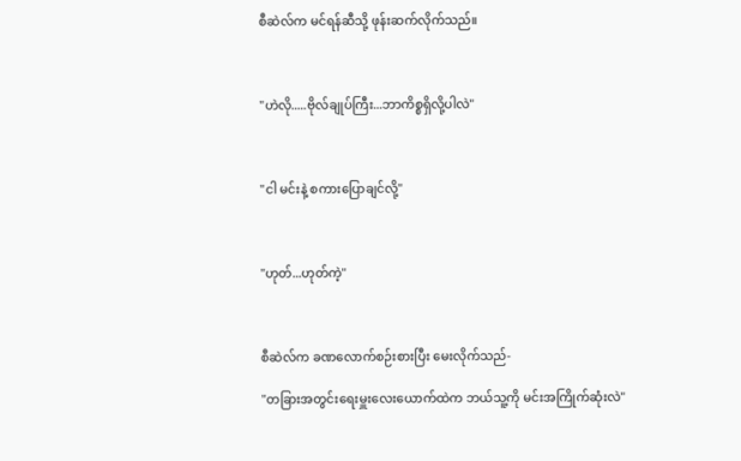စီဆဲလ်က မင်ရန်ဆီသို့ ဖုန်းဆက်လိုက်သည်။



"ဟဲလို.....ဗိုလ်ချုပ်ကြီး...ဘာကိစ္စရှိလို့ပါလဲ"



"ငါ မင်းနဲ့ စကားပြောချင်လို့"



"ဟုတ်...ဟုတ်ကဲ့"



စီဆဲလ်က ခဏလောက်စဉ်းစားပြီး မေးလိုက်သည်-

"တခြားအတွင်းရေးမှူးလေးယောက်ထဲက ဘယ်သူ့ကို မင်းအကြိုက်ဆုံးလဲ"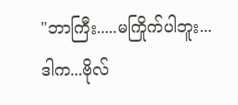"ဘာကြီး.....မကြိုက်ပါဘူး...ဒါက...ဗိုလ်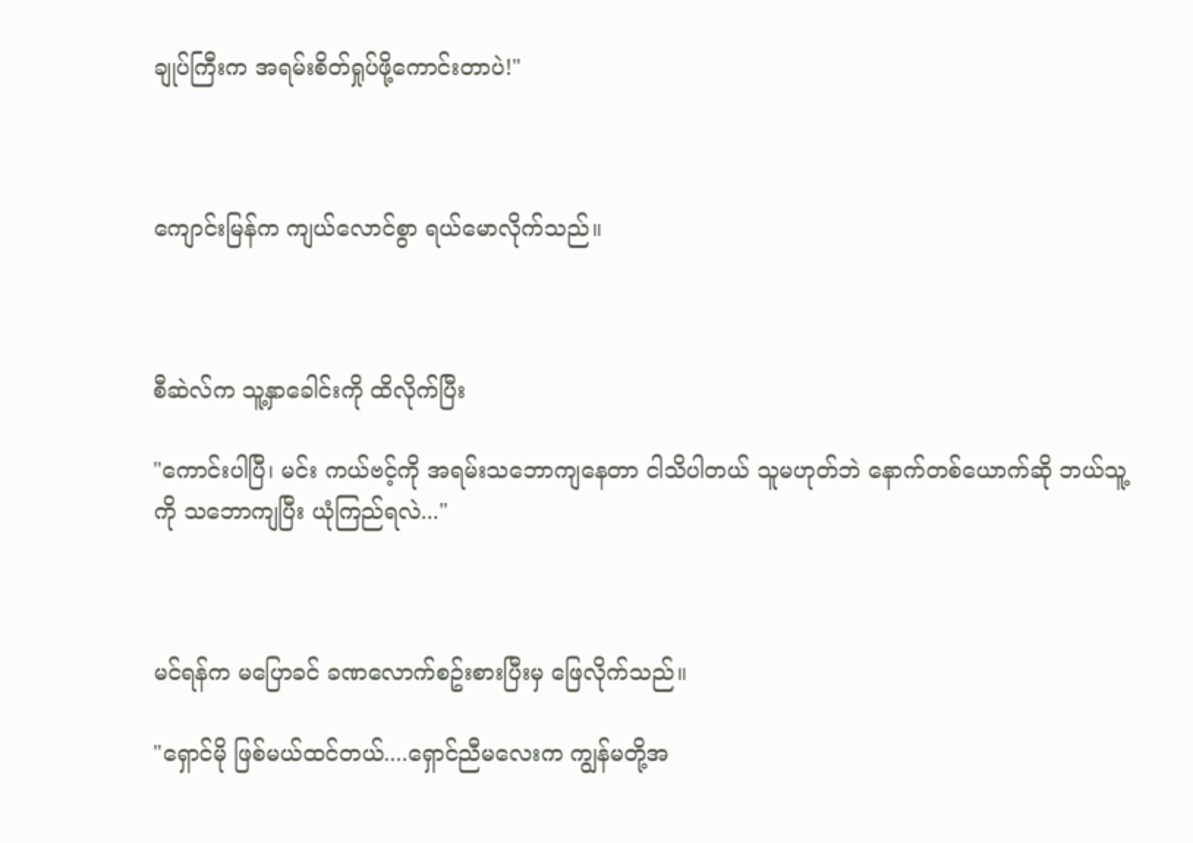ချုပ်ကြီးက အရမ်းစိတ်ရှုပ်ဖို့ကောင်းတာပဲ!"



ကျောင်းမြန်က ကျယ်လောင်စွာ ရယ်မောလိုက်သည်။



စီဆဲလ်က သူ့နှာခေါင်းကို ထိလိုက်ပြီး

"ကောင်းပါပြီ၊ မင်း ကယ်ဗင့်ကို အရမ်းသဘောကျနေတာ ငါသိပါတယ် သူမဟုတ်ဘဲ နောက်တစ်ယောက်ဆို ဘယ်သူ့ကို သဘောကျပြီး ယုံကြည်ရလဲ..."



မင်ရန်က မပြောခင် ခဏလောက်စဥ်းစားပြီးမှ ဖြေလိုက်သည်။

"ရှောင်မို ဖြစ်မယ်ထင်တယ်....ရှောင်ညီမလေးက ကျွန်မတို့အ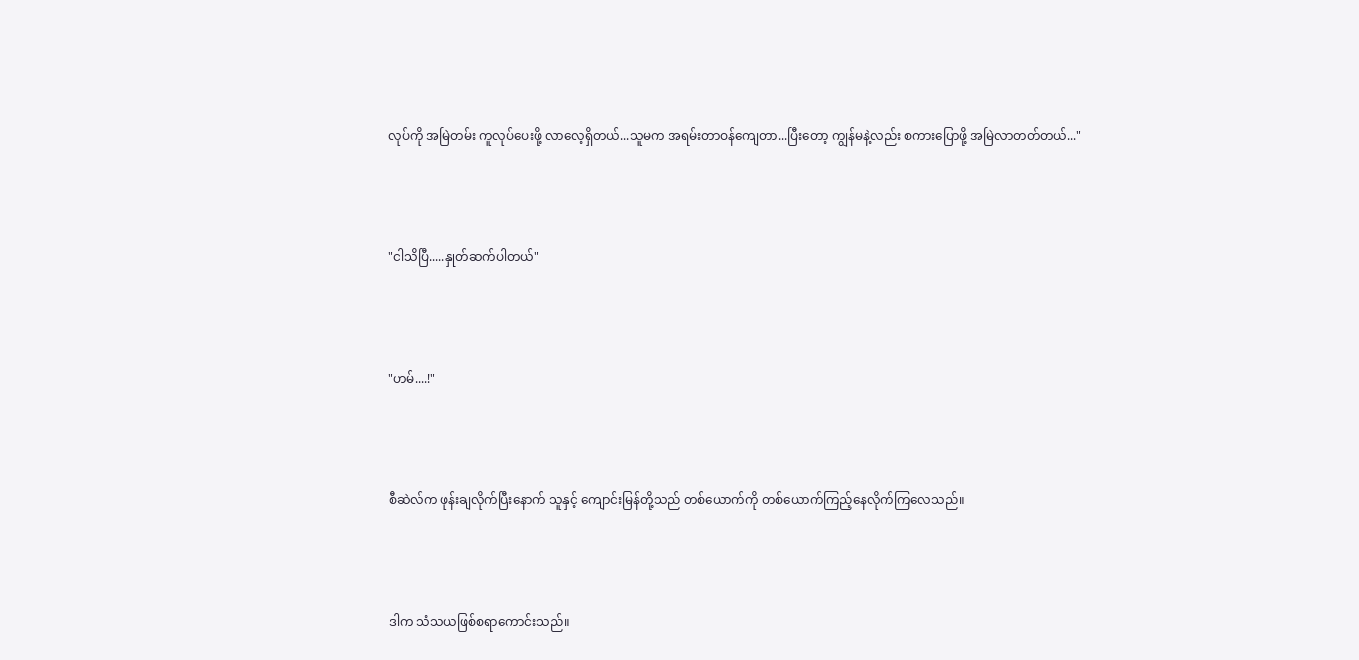လုပ်ကို အမြဲတမ်း ကူလုပ်ပေးဖို့ လာလေ့ရှိတယ်...သူမက အရမ်းတာဝန်ကျေတာ...ပြီးတော့ ကျွန်မနဲ့လည်း စကားပြောဖို့ အမြဲလာတတ်တယ်..."



"ငါသိပြီ.....နှုတ်ဆက်ပါတယ်"



"ဟမ်....!"



စီဆဲလ်က ဖုန်းချလိုက်ပြီးနောက် သူနှင့် ကျောင်းမြန်တို့သည် တစ်ယောက်ကို တစ်ယောက်ကြည့်နေလိုက်ကြလေသည်။



ဒါက သံသယဖြစ်စရာကောင်းသည်။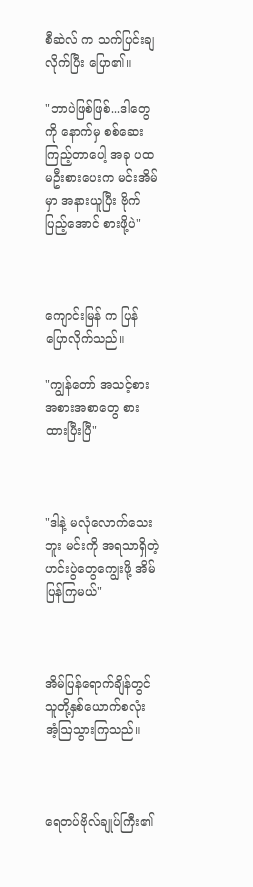စီဆဲလ် က သက်ပြင်းချလိုက်ပြီး ပြော၏။

"ဘာပဲဖြစ်ဖြစ်...ဒါတွေကို နောက်မှ စစ်ဆေးကြည့်တာပေါ့ အခု ပထမဦးစားပေးက မင်းအိမ်မှာ အနားယူပြီး ဗိုက်ပြည့်အောင် စားဖို့ပဲ"



ကျောင်းမြန် က ပြန်ပြောလိုက်သည်။

"ကျွန်တော် အသင့်စား အစားအစာတွေ စားထားပြီးပြီ"



"ဒါနဲ့ မလုံလောက်သေးဘူး မင်းကို အရသာရှိတဲ့ ဟင်းပွဲတွေကျွေးဖို့ အိမ်ပြန်ကြမယ်"



အိမ်ပြန်ရောက်ချိန်တွင် သူတို့နှစ်ယောက်စလုံး အံ့ဩသွားကြသည်။



ရေတပ်ဗိုလ်ချုပ်ကြီး၏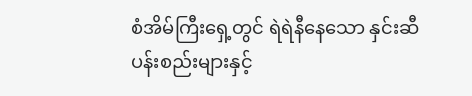စံအိမ်ကြီးရှေ့တွင် ရဲရဲနီနေသော နှင်းဆီပန်းစည်းများနှင့်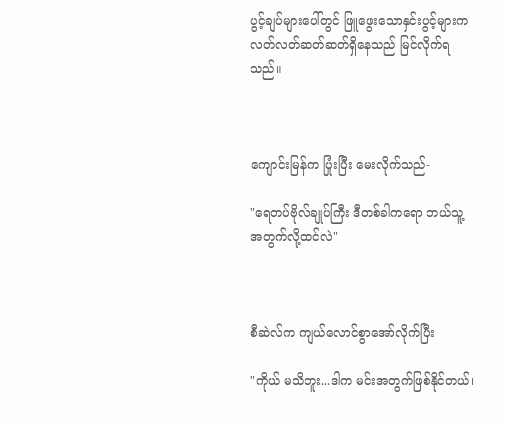ပွင့်ချပ်များပေါ်တွင် ဖြူဖွေးသောနှင်းပွင့်များက လတ်လတ်ဆတ်ဆတ်ရှိနေသည် မြင်လိုက်ရသည်။



ကျောင်းမြန်က ပြုံးပြီး မေးလိုက်သည်-

"ရေတပ်ဗိုလ်ချုပ်ကြီး ဒီတစ်ခါကရော ဘယ်သူ့အတွက်လို့ထင်လဲ"



စီဆဲလ်က ကျယ်လောင်စွာအော်လိုက်ပြီး

"ကိုယ် မသိဘူး...ဒါက မင်းအတွက်ဖြစ်နိုင်တယ်၊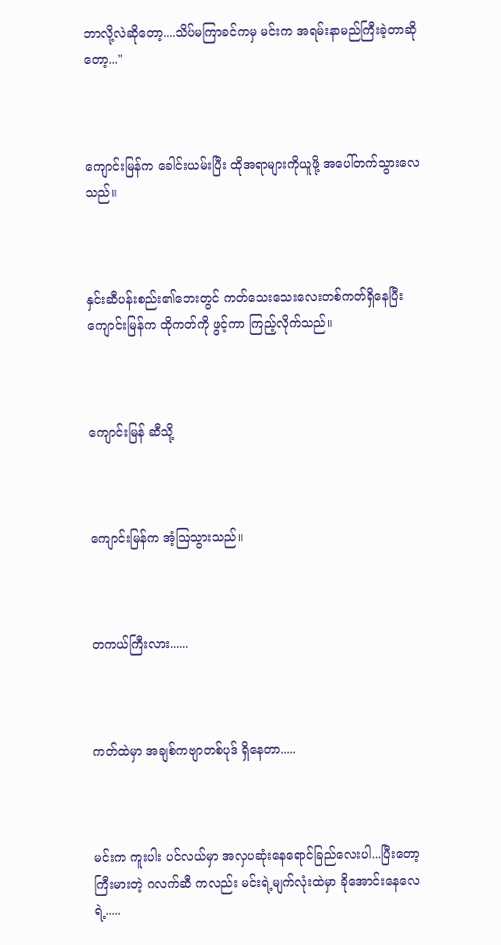ဘာလို့လဲဆိုတော့....သိပ်မကြာခင်ကမှ မင်းက အရမ်းနာမည်ကြီးခဲ့တာဆိုတော့..."



ကျောင်းမြန်က ခေါင်းယမ်းပြီး ထိုအရာများကိုယူဖို့ အပေါ်တက်သွားလေသည်။



နှင်းဆီပန်းစည်း၏ဘေးတွင် ကတ်သေးသေးလေးတစ်ကတ်ရှိနေပြီး ကျောင်းမြန်က ထိုကတ်ကို ဖွင့်ကာ ကြည့်လိုက်သည်။



ကျောင်းမြန် ဆီသို့



ကျောင်းမြန်က အံ့ဩသွားသည်။



တကယ်ကြီးလား......



ကတ်ထဲမှာ အချစ်ကဗျာတစ်ပုဒ် ရှိနေတာ.....



မင်းက ကူးပါး ပင်လယ်မှာ အလှပဆုံးနေရောင်ခြည်လေးပါ...ပြီးတော့ ကြီးမားတဲ့ ဂလက်ဆီ ကလည်း မင်းရဲ့မျက်လုံးထဲမှာ ခိုအောင်းနေလေရဲ့.....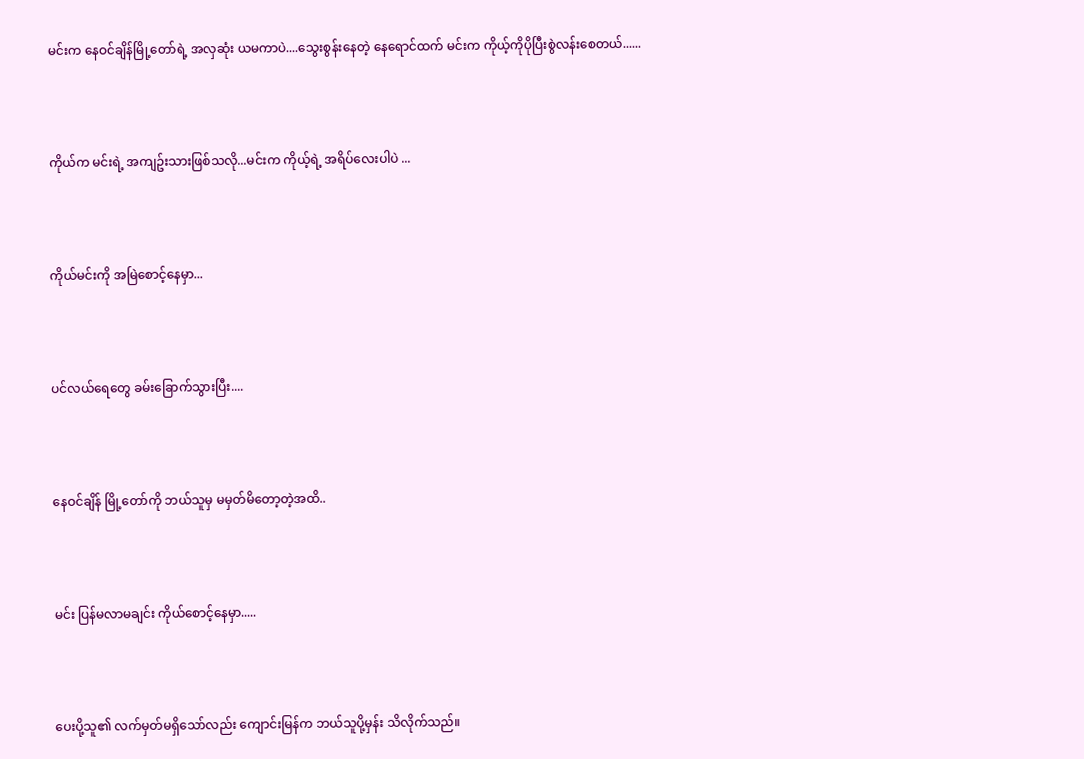မင်းက နေဝင်ချိန်မြို့တော်ရဲ့ အလှဆုံး ယမကာပဲ....သွေးစွန်းနေတဲ့ နေရောင်ထက် မင်းက ကိုယ့်ကိုပိုပြီးစွဲလန်းစေတယ်......



ကိုယ်က မင်းရဲ့ အကျဥ်းသားဖြစ်သလို...မင်းက ကိုယ့်ရဲ့ အရိပ်လေးပါပဲ ...



ကိုယ်မင်းကို အမြဲစောင့်နေမှာ...



ပင်လယ်ရေတွေ ခမ်းခြောက်သွားပြီး....



နေဝင်ချိန် မြို့တော်ကို ဘယ်သူမှ မမှတ်မိတော့တဲ့အထိ..



မင်း ပြန်မလာမချင်း ကိုယ်စောင့်နေမှာ.....



ပေးပို့သူ၏ လက်မှတ်မရှိသော်လည်း ကျောင်းမြန်က ဘယ်သူပို့မှန်း သိလိုက်သည်။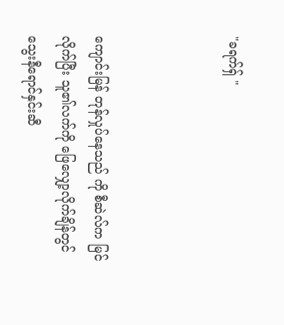"ခရက်ရှ် "



ကျောင်းမြန် တုန်လှုပ်နေသည် ကို စီဆဲလ်က မြင်လိုက်ပြီး သူ၏လက်ကို ဖြေလျှော့လိုက်ချိန်တွင် သွေးနီရောင်နှင်းဆီ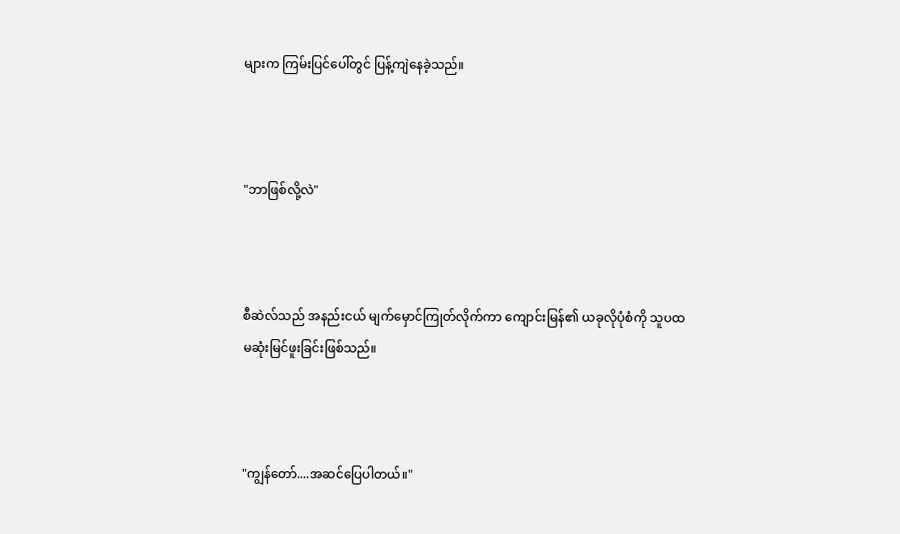များက ကြမ်းပြင်ပေါ်တွင် ပြန့်ကျဲနေခဲ့သည်။



"ဘာဖြစ်လို့လဲ"



စီဆဲလ်သည် အနည်းငယ် မျက်မှောင်ကြုတ်လိုက်ကာ ကျောင်းမြန်၏ ယခုလိုပုံစံကို သူပထမဆုံးမြင်ဖူးခြင်းဖြစ်သည်။



"ကျွန်တော်....အဆင်ပြေပါတယ်။"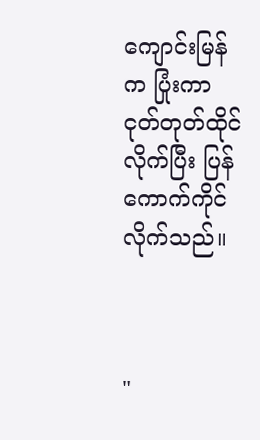ကျောင်းမြန်က ပြုံးကာ ငုတ်တုတ်ထိုင်လိုက်ပြီး ပြန်ကောက်ကိုင်လိုက်သည်။



"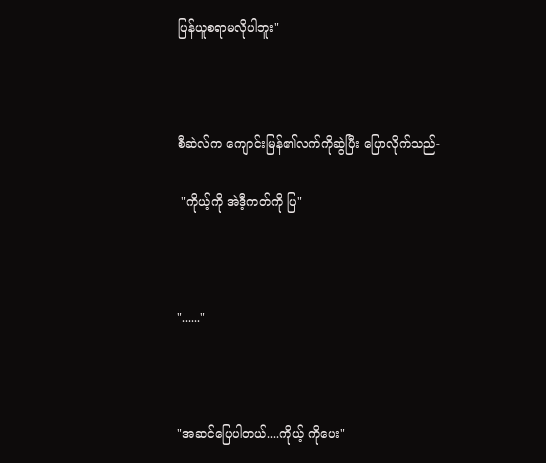ပြန်ယူစရာမလိုပါဘူး"



စီဆဲလ်က ကျောင်းမြန်၏လက်ကိုဆွဲပြီး ပြောလိုက်သည်-

 "ကိုယ့်ကို အဲဒီ့ကတ်ကို ပြ"



"......"



"အဆင်ပြေပါတယ်....ကိုယ့် ကိုပေး"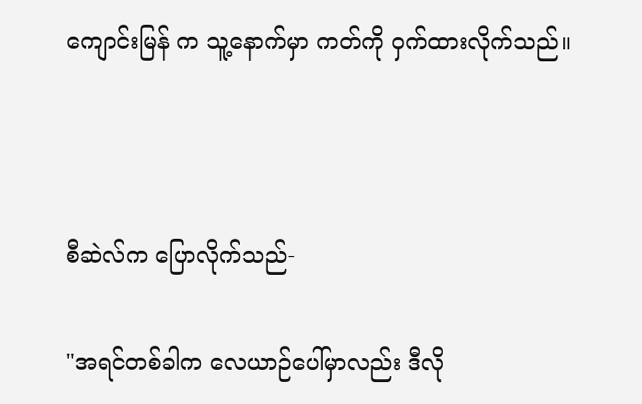ကျောင်းမြန် က သူ့နောက်မှာ ကတ်ကို ဝှက်ထားလိုက်သည်။



စီဆဲလ်က ပြောလိုက်သည်-

"အရင်တစ်ခါက လေယာဉ်ပေါ်မှာလည်း ဒီလို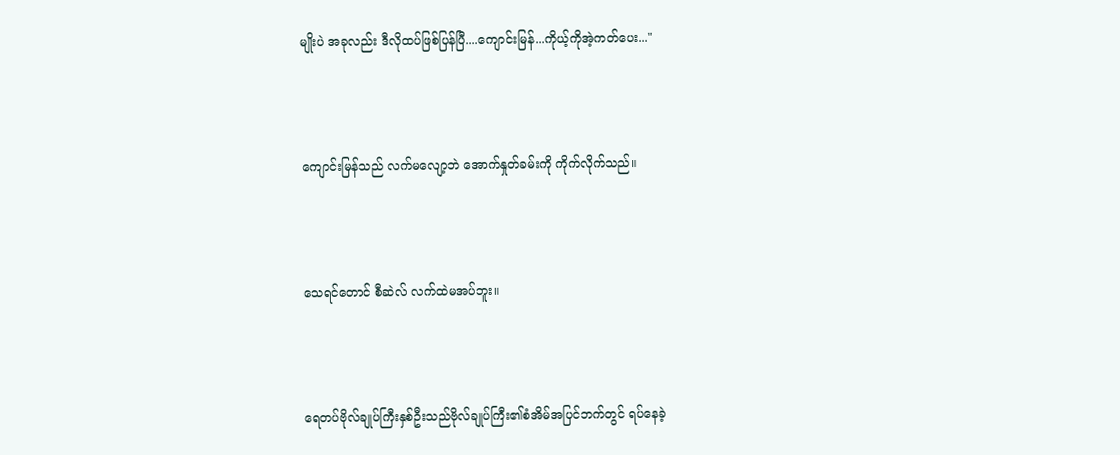မျိုးပဲ အခုလည်း ဒီလိုထပ်ဖြစ်ပြန်ပြီ....ကျောင်းမြန်...ကိုယ့်ကိုအဲ့ကတ်ပေး..."



ကျောင်းမြန်သည် လက်မလျော့ဘဲ အောက်နှုတ်ခမ်းကို ကိုက်လိုက်သည်။



သေရင်တောင် စီဆဲလ် လက်ထဲမအပ်ဘူး။



ရေတပ်ဗိုလ်ချုပ်ကြီးနှစ်ဦးသည်ဗိုလ်ချုပ်ကြီး၏စံအိမ်အပြင်ဘက်တွင် ရပ်နေခဲ့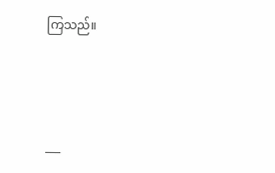ကြသည်။



___